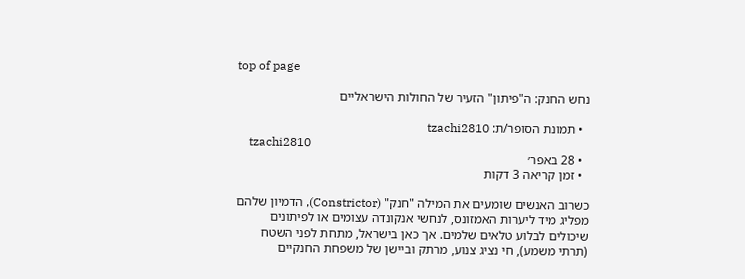top of page

נחש החנק: ה"פיתון" הזעיר של החולות הישראליים

  • תמונת הסופר/ת: tzachi2810
    tzachi2810
  • 28 באפר׳
  • זמן קריאה 3 דקות

כשרוב האנשים שומעים את המילה "חנק" (Constrictor), הדמיון שלהם מפליג מיד ליערות האמזונס, לנחשי אנקונדה עצומים או לפיתונים שיכולים לבלוע טלאים שלמים. אך כאן בישראל, מתחת לפני השטח (תרתי משמע), חי נציג צנוע, מרתק וביישן של משפחת החנקיים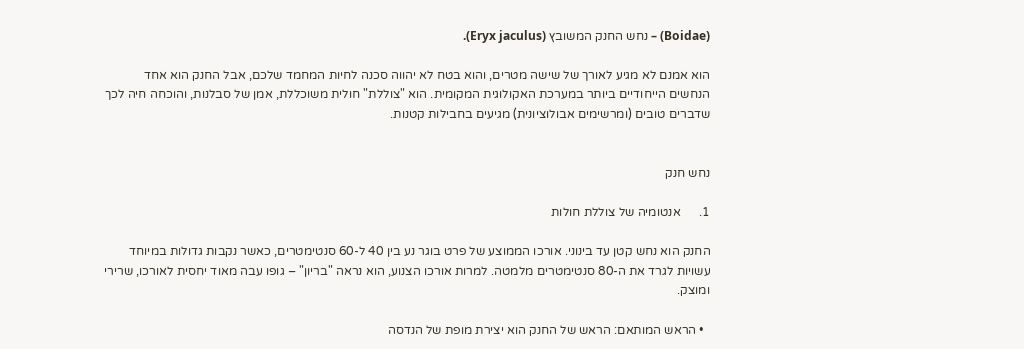(Boidae) – נחש החנק המשובץ (Eryx jaculus).

הוא אמנם לא מגיע לאורך של שישה מטרים, והוא בטח לא יהווה סכנה לחיות המחמד שלכם, אבל החנק הוא אחד הנחשים הייחודיים ביותר במערכת האקולוגית המקומית. הוא "צוללת" חולית משוכללת, אמן של סבלנות, והוכחה חיה לכך שדברים טובים (ומרשימים אבולוציונית) מגיעים בחבילות קטנות.


נחש חנק

1.      אנטומיה של צוללת חולות

החנק הוא נחש קטן עד בינוני. אורכו הממוצע של פרט בוגר נע בין 40 ל-60 סנטימטרים, כאשר נקבות גדולות במיוחד עשויות לגרד את ה-80 סנטימטרים מלמטה. למרות אורכו הצנוע, הוא נראה "בריון" – גופו עבה מאוד יחסית לאורכו, שרירי ומוצק.

  • הראש המותאם: הראש של החנק הוא יצירת מופת של הנדסה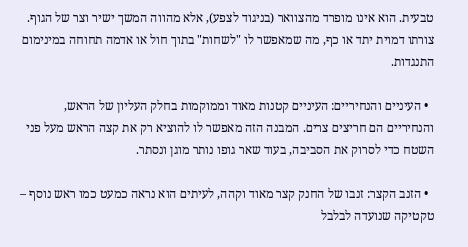טבעית. הוא אינו מופרד מהצוואר (בניגוד לצפע), אלא מהווה המשך ישיר וצר של הגוף. צורתו דמוית יתד או כף, מה שמאפשר לו "לשחות" בתוך חול או אדמה תחוחה במינימום התנגדות.

  • העיניים והנחיריים: העיניים קטנות מאוד וממוקמות בחלק העליון של הראש, והנחיריים הם חריצים צרים. המבנה הזה מאפשר לו להוציא רק את קצה הראש מעל פני השטח כדי לסרוק את הסביבה, בעוד שאר גופו נותר מוגן ונסתר.

  • הזנב הקצר: זנבו של החנק קצר מאוד וקהה, לעיתים הוא נראה כמעט כמו ראש נוסף – טקטיקה שנועדה לבלבל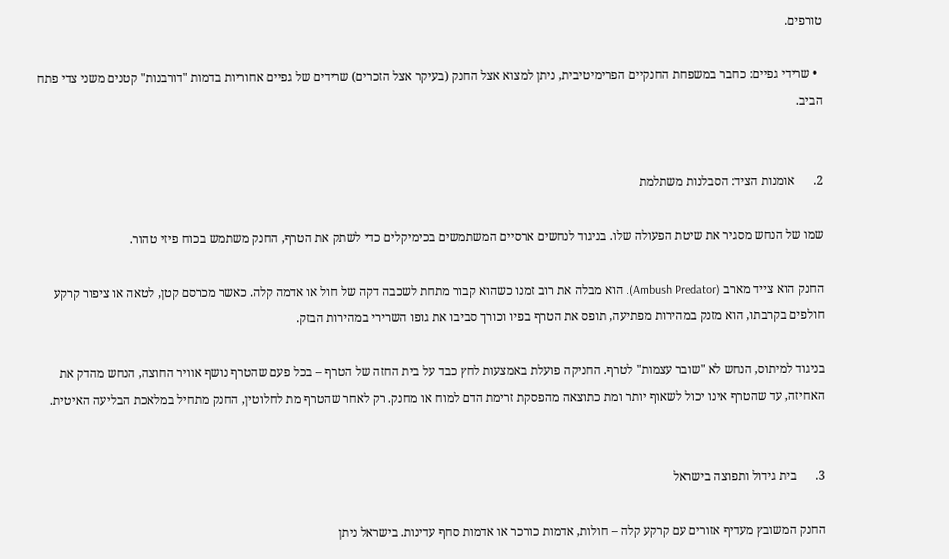טורפים.

  • שרידי גפיים: כחבר במשפחת החנקיים הפרימיטיבית, ניתן למצוא אצל החנק (בעיקר אצל הזכרים) שרידים של גפיים אחוריות בדמות "דורבנות" קטנים משני צדי פתח הביב.


2.      אומנות הציד: הסבלנות משתלמת

שמו של הנחש מסגיר את שיטת הפעולה שלו. בניגוד לנחשים ארסיים המשתמשים בכימיקלים כדי לשתק את הטרף, החנק משתמש בכוח פיזי טהור.

החנק הוא צייד מארב (Ambush Predator). הוא מבלה את רוב זמנו כשהוא קבור מתחת לשכבה דקה של חול או אדמה קלה. כאשר מכרסם קטן, לטאה או ציפור קרקע חולפים בקרבתו, הוא מזנק במהירות מפתיעה, תופס את הטרף בפיו וכורך סביבו את גופו השרירי במהירות הבזק.

בניגוד למיתוס, הנחש לא "שובר עצמות" לטרף. החניקה פועלת באמצעות לחץ כבד על בית החזה של הטרף – בכל פעם שהטרף נושף אוויר החוצה, הנחש מהדק את האחיזה, עד שהטרף אינו יכול לשאוף יותר ומת כתוצאה מהפסקת זרימת הדם למוח או מחנק. רק לאחר שהטרף מת לחלוטין, החנק מתחיל במלאכת הבליעה האיטית.


3.      בית גידול ותפוצה בישראל

החנק המשובץ מעדיף אזורים עם קרקע קלה – חולות, אדמות כורכר או אדמות סחף עדינות. בישראל ניתן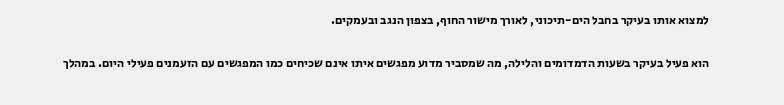למצוא אותו בעיקר בחבל הים-תיכוני, לאורך מישור החוף, בצפון הנגב ובעמקים.

הוא פעיל בעיקר בשעות הדמדומים והלילה, מה שמסביר מדוע מפגשים איתו אינם שכיחים כמו המפגשים עם הזעמנים פעילי היום. במהלך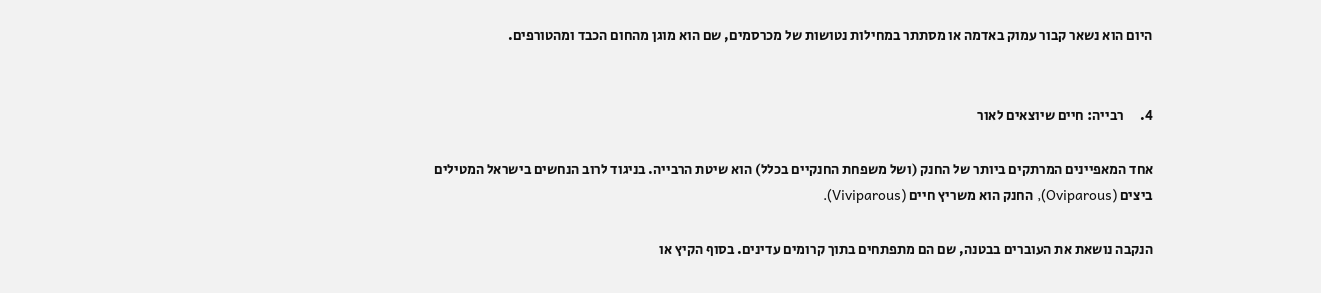היום הוא נשאר קבור עמוק באדמה או מסתתר במחילות נטושות של מכרסמים, שם הוא מוגן מהחום הכבד ומהטורפים.


4.      רבייה: חיים שיוצאים לאור

אחד המאפיינים המרתקים ביותר של החנק (ושל משפחת החנקיים בכלל) הוא שיטת הרבייה. בניגוד לרוב הנחשים בישראל המטילים ביצים (Oviparous), החנק הוא משריץ חיים (Viviparous).

הנקבה נושאת את העוברים בבטנה, שם הם מתפתחים בתוך קרומים עדינים. בסוף הקיץ או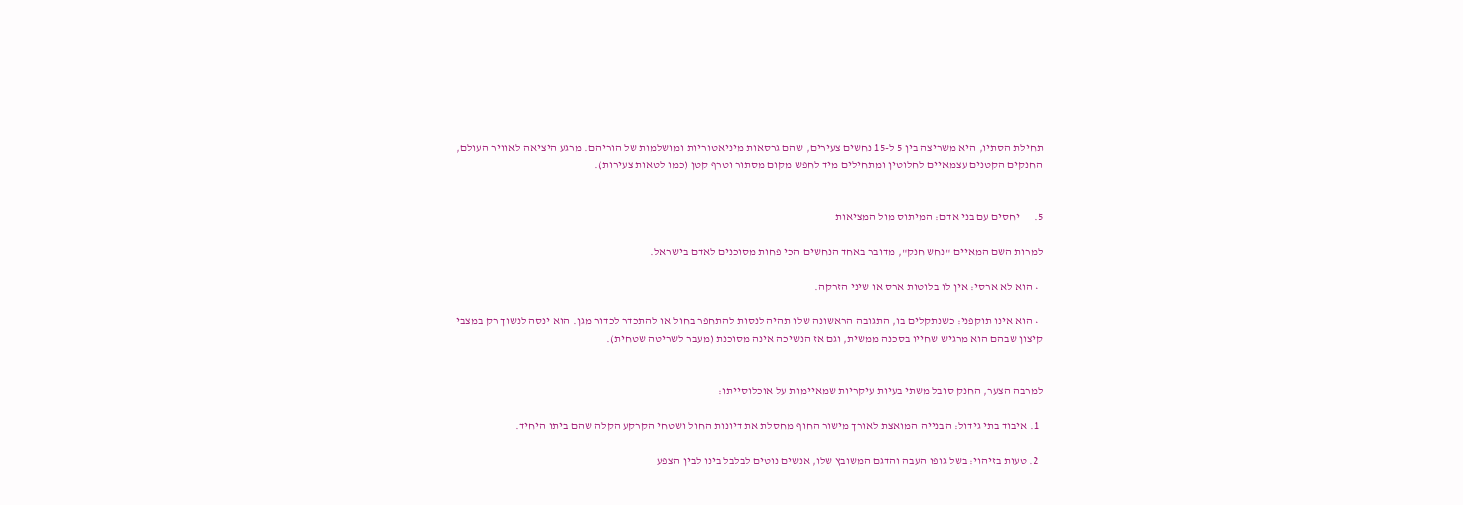תחילת הסתיו, היא משריצה בין 5 ל-15 נחשים צעירים, שהם גרסאות מיניאטוריות ומושלמות של הוריהם. מרגע היציאה לאוויר העולם, החנקים הקטנים עצמאיים לחלוטין ומתחילים מיד לחפש מקום מסתור וטרף קטן (כמו לטאות צעירות).


5.      יחסים עם בני אדם: המיתוס מול המציאות

למרות השם המאיים "נחש חנק", מדובר באחד הנחשים הכי פחות מסוכנים לאדם בישראל.

  • הוא לא ארסי: אין לו בלוטות ארס או שיני הזרקה.

  • הוא אינו תוקפני: כשנתקלים בו, התגובה הראשונה שלו תהיה לנסות להתחפר בחול או להתכדר לכדור מגן. הוא ינסה לנשוך רק במצבי קיצון שבהם הוא מרגיש שחייו בסכנה ממשית, וגם אז הנשיכה אינה מסוכנת (מעבר לשריטה שטחית).


למרבה הצער, החנק סובל משתי בעיות עיקריות שמאיימות על אוכלוסייתו:

  1. איבוד בתי גידול: הבנייה המואצת לאורך מישור החוף מחסלת את דיונות החול ושטחי הקרקע הקלה שהם ביתו היחיד.

  2. טעות בזיהוי: בשל גופו העבה והדגם המשובץ שלו, אנשים נוטים לבלבל בינו לבין הצפע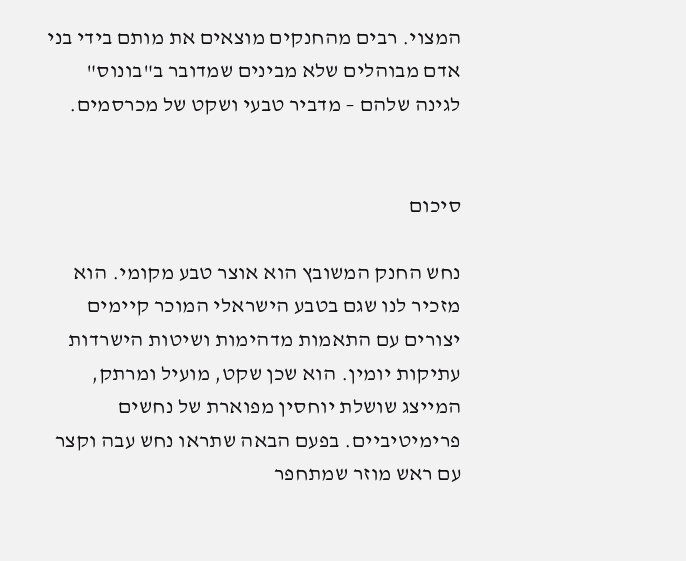המצוי. רבים מהחנקים מוצאים את מותם בידי בני אדם מבוהלים שלא מבינים שמדובר ב"בונוס" לגינה שלהם – מדביר טבעי ושקט של מכרסמים.


סיכום

נחש החנק המשובץ הוא אוצר טבע מקומי. הוא מזכיר לנו שגם בטבע הישראלי המוכר קיימים יצורים עם התאמות מדהימות ושיטות הישרדות עתיקות יומין. הוא שכן שקט, מועיל ומרתק, המייצג שושלת יוחסין מפוארת של נחשים פרימיטיביים. בפעם הבאה שתראו נחש עבה וקצר עם ראש מוזר שמתחפר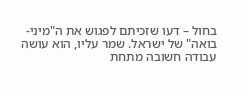בחול – דעו שזכיתם לפגוש את ה"מיני-בואה" של ישראל. שמר עליו, הוא עושה עבודה חשובה מתחת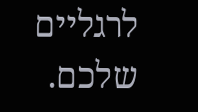לרגליים שלכם.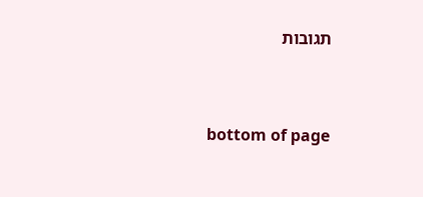תגובות


bottom of page